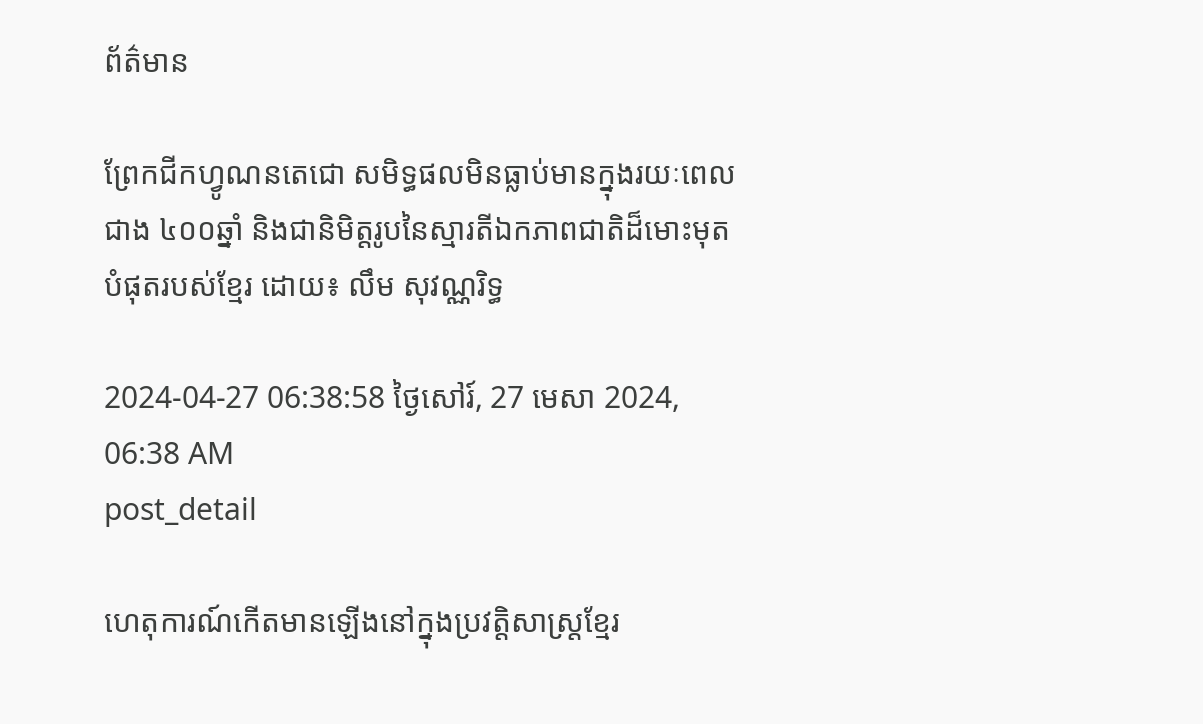ព័ត៌មាន

ព្រែកជីកហ្វូណនតេជោ សមិទ្ធផលមិនធ្លាប់មានក្នុងរយៈពេលជាង ៤០០ឆ្នាំ និងជានិមិត្តរូបនៃស្មារតីឯកភាពជាតិដ៏មោះមុតបំផុតរបស់ខ្មែរ ដោយ៖ លឹម សុវណ្ណរិទ្ធ

2024-04-27 06:38:58 ថ្ងៃសៅរ៍, 27 មេសា 2024, 06:38 AM
post_detail

ហេតុការណ៍កើតមានឡើងនៅក្នុងប្រវត្តិសាស្ត្រខ្មែរ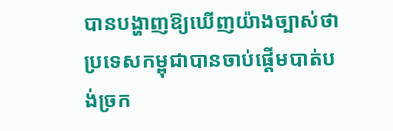បានបង្ហាញឱ្យឃើញយ៉ាងច្បាស់ថា ប្រទេសកម្ពុជាបានចាប់ផ្ដើមបាត់បង់ច្រក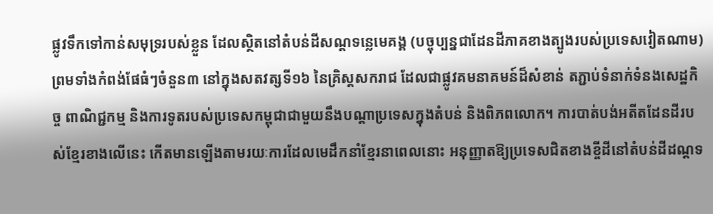ផ្លូវទឹកទៅកាន់សមុទ្ររបស់ខ្លួន ដែលស្ថិតនៅតំបន់ដីសណ្ដទន្លេមេគង្គ (បច្ចុប្បន្នជាដែនដីភាគខាងត្បូងរបស់ប្រទេសវៀតណាម) ព្រមទាំងកំពង់ផែធំៗចំនួន៣ នៅក្នុងសតវត្សទី១៦ នៃគ្រិស្តសករាជ ដែលជាផ្លូវគមនាគមន៍ដ៏សំខាន់ តភ្ជាប់ទំនាក់ទំនងសេដ្ឋកិច្ច ពាណិជ្ជកម្ម និងការទូតរបស់ប្រទេសកម្ពុជាជាមួយនឹងបណ្ដាប្រទេសក្នុងតំបន់ និងពិភពលោក។ ការបាត់បង់អតីតដែនដីរបស់ខ្មែរខាងលើនេះ កើតមានឡើងតាមរយៈការដែលមេដឹកនាំខ្មែរនាពេលនោះ អនុញ្ញាតឱ្យប្រទេសជិតខាងខ្ចីដីនៅតំបន់ដីដណ្ដទ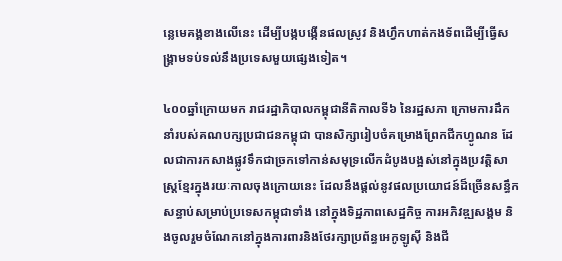ន្លេមេគង្គខាងលើនេះ ដើម្បីបង្កបង្កើនផលស្រូវ និងហ្វឹកហាត់កងទ័ពដើម្បីធ្វើសង្គ្រាមទប់ទល់នឹងប្រទេសមួយផ្សេងទៀត។

៤០០ឆ្នាំក្រោយមក រាជរដ្ឋាភិបាលកម្ពុជានីតិកាលទី៦ នៃរដ្ឋសភា ក្រោមការដឹកនាំរបស់គណបក្សប្រជាជនកម្ពុជា បានសិក្សារៀបចំគម្រោងព្រែកជីកហ្វូណន ដែលជាការកសាងផ្លូវទឹកជាច្រកទៅកាន់សមុទ្រលើកដំបូងបង្អស់នៅក្នុងប្រវត្តិសាស្ត្រខ្មែរក្នុងរយៈកាលចុងក្រោយនេះ ដែលនឹងផ្ដល់នូវផលប្រយោជន៍ដ៏ច្រើនសន្ធឹកសន្ធាប់សម្រាប់ប្រទេសកម្ពុជាទាំង នៅក្នុងទិដ្ឋភាពសេដ្ឋកិច្ច ការអភិវឌ្ឍសង្គម និងចូលរួមចំណែកនៅក្នុងការពារនិងថែរក្សាប្រព័ន្ធអេកូឡូស៊ី និងជី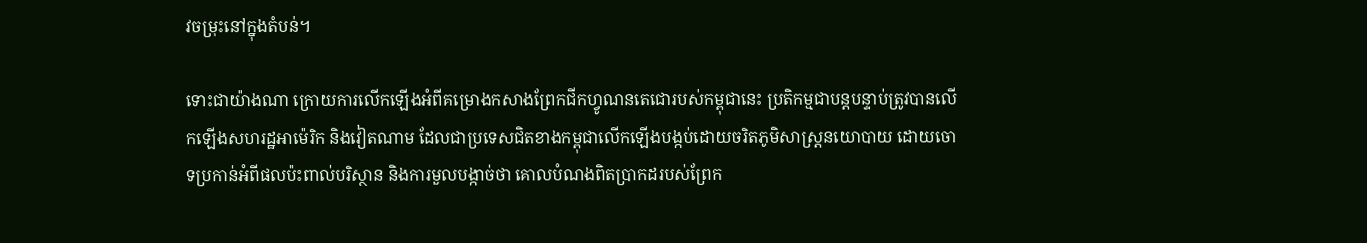វចម្រុះនៅក្នុងតំបន់។

ទោះជាយ៉ាងណា ក្រោយការលើកឡើងអំពីគម្រោងកសាងព្រែកជីកហ្វូណនតេជោរបស់កម្ពុជានេះ ប្រតិកម្មជាបន្តបន្ទាប់ត្រូវបានលើកឡើងសហរដ្ឋអាម៉េរិក និងវៀតណាម ដែលជាប្រទេសជិតខាងកម្ពុជាលើកឡើងបង្កប់ដោយចរិតភូមិសាស្ត្រនយោបាយ ដោយចោទប្រកាន់អំពីផលប៉ះពាល់បរិស្ថាន និងការមួលបង្កាច់ថា គោលបំណងពិតប្រាកដរបស់ព្រែក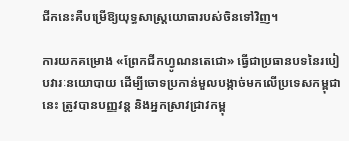ជីកនេះគឺបម្រើឱ្យយុទ្ធសាស្ត្រយោធារបស់ចិនទៅវិញ។

ការយកគម្រោង «ព្រែកជីកហ្វូណនតេជោ» ធ្វើជាប្រធានបទនៃរបៀបវារៈនយោបាយ ដើម្បីចោទប្រកាន់មួលបង្កាច់មកលើប្រទេសកម្ពុជានេះ ត្រូវបានបញ្ញវន្ត និងអ្នកស្រាវជ្រាវកម្ពុ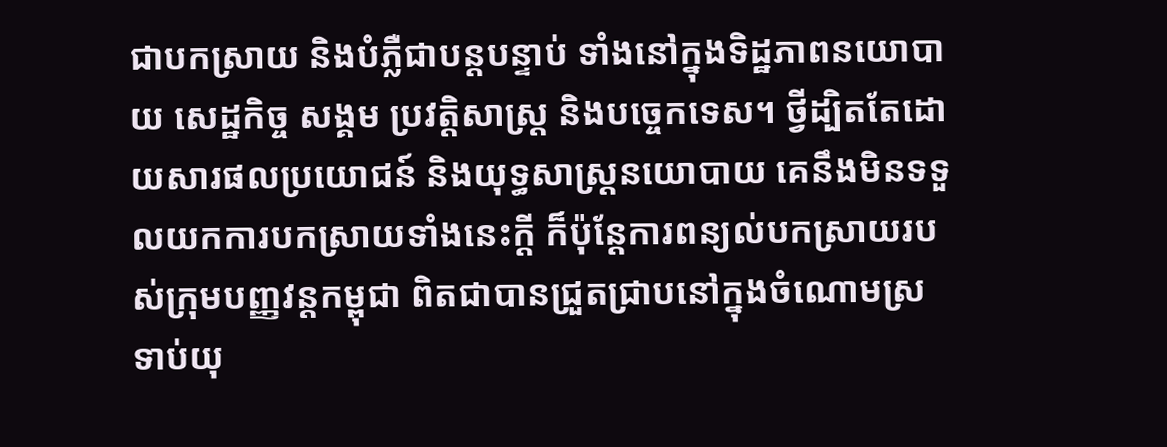ជាបកស្រាយ និងបំភ្លឺជាបន្តបន្ទាប់ ទាំងនៅក្នុងទិដ្ឋភាពនយោបាយ សេដ្ឋកិច្ច សង្គម ប្រវត្តិសាស្ត្រ និងបច្ចេកទេស។ ថ្វីដ្បិតតែដោយសារផលប្រយោជន៍ និងយុទ្ធសាស្ត្រនយោបាយ គេនឹងមិនទទួលយកការបកស្រាយទាំងនេះក្ដី ក៏ប៉ុន្តែការពន្យល់បកស្រាយរបស់ក្រុមបញ្ញវន្តកម្ពុជា ពិតជាបានជ្រួតជ្រាបនៅក្នុងចំណោមស្រទាប់យុ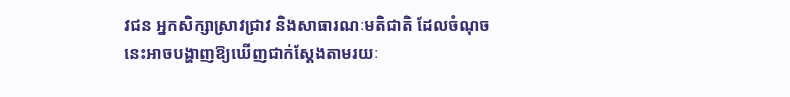វជន អ្នកសិក្សាស្រាវជ្រាវ និងសាធារណៈមតិជាតិ ដែលចំណុចនេះអាចបង្ហាញឱ្យឃើញជាក់ស្ដែងតាមរយៈ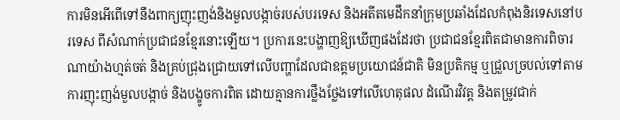ការមិនអើពើទៅនឹងពាក្យញុះញង់និងមួលបង្កាច់របស់បរទេស និងអតីតមេដឹកនាំក្រុមប្រឆាំងដែលកំពុងនិរទេសនៅបរទេស ពីសំណាក់ប្រជាជនខ្មែរនោះឡើយ។ ប្រការនេះបង្ហាញឱ្យឃើញផងដែរថា ប្រជាជនខ្មែរពិតជាមានការពិចារណាយ៉ាងហ្មត់ចត់ និងគ្រប់ជ្រុងជ្រោយទៅលើបញ្ហាដែលជាឧត្ដមប្រយោជន៍ជាតិ មិនប្រតិកម្ម ឬជ្រួលច្របល់ទៅតាមការញុះញង់មួលបង្កាច់ និងបង្ខូចការពិត ដោយគ្មានការថ្លឹងថ្លែងទៅលើហេតុផល ដំណើរវិវត្ត និងតម្រូវជាក់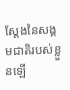ស្ដែងនៃសង្គមជាតិរបស់ខ្លួនឡើ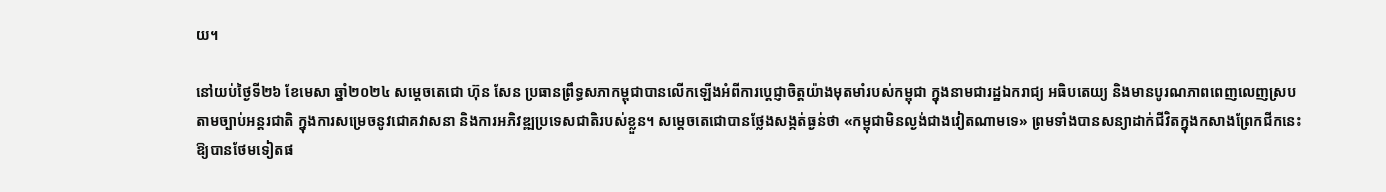យ។

នៅយប់ថ្ងៃទី២៦ ខែមេសា ឆ្នាំ២០២៤ សម្ដេចតេជោ ហ៊ុន សែន ប្រធានព្រឹទ្ធសភាកម្ពុជាបានលើកឡើងអំពីការប្ដេជ្ញាចិត្តយ៉ាងមុតមាំរបស់កម្ពុជា ក្នុងនាមជារដ្ឋឯករាជ្យ អធិបតេយ្យ និងមានបូរណភាពពេញលេញស្របតាមច្បាប់អន្តរជាតិ ក្នុងការសម្រេចនូវជោគវាសនា និងការអភិវឌ្ឍប្រទេសជាតិរបស់ខ្លួន។ សម្តេចតេជោបានថ្លែងសង្កត់ធ្ងន់ថា «កម្ពុជាមិនល្ងង់ជាងវៀតណាមទេ» ព្រមទាំងបានសន្យាដាក់ជីវិតក្នុងកសាងព្រែកជីកនេះឱ្យបានថែមទៀតផ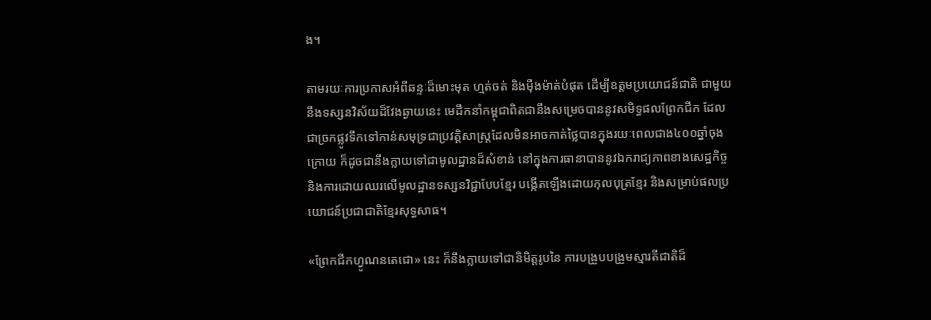ង។

តាមរយៈការប្រកាសអំពីឆន្ទៈដ៏មោះមុត ហ្មត់ចត់ និងម៉ឺងម៉ាត់បំផុត ដើម្បីឧត្ដមប្រយោជន៍ជាតិ ជាមួយនឹងទស្សនវិស័យដ៏វែងឆ្ងាយនេះ មេដឹកនាំកម្ពុជាពិតជានឹងសម្រេចបាននូវសមិទ្ធផលព្រែកជីក ដែលជាច្រកផ្លូវទឹកទៅកាន់សមុទ្រជាប្រវត្តិសាស្ត្រដែលមិនអាចកាត់ថ្លៃបានក្នុងរយៈពេលជាង៤០០ឆ្នាំចុងក្រោយ ក៏ដូចជានឹងក្លាយទៅជាមូលដ្ឋានដ៏សំខាន់ នៅក្នុងការធានាបាននូវឯករាជ្យភាពខាងសេដ្ឋកិច្ច និងការដោយឈរលើមូលដ្ឋានទស្សនវិជ្ជាបែបខ្មែរ បង្កើតឡើងដោយកុលបុត្រខ្មែរ និងសម្រាប់ផលប្រយោជន៍ប្រជាជាតិខ្មែរសុទ្ធសាធ។

«ព្រែកជីកហ្វូណនតេជោ» នេះ ក៏នឹងក្លាយទៅជានិមិត្តរូបនៃ ការបង្រួបបង្រួមស្មារតីជាតិដ៏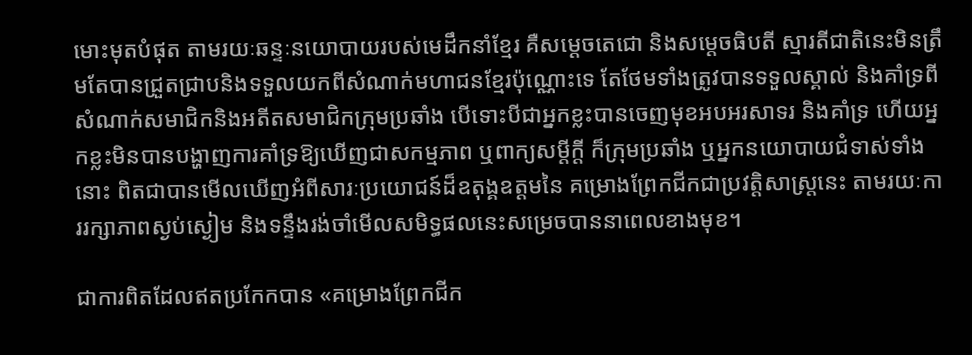មោះមុតបំផុត តាមរយៈឆន្ទៈនយោបាយរបស់មេដឹកនាំខ្មែរ គឺសម្ដេចតេជោ និងសម្ដេចធិបតី ស្មារតីជាតិនេះមិនត្រឹមតែបានជ្រួតជ្រាបនិងទទួលយកពីសំណាក់មហាជនខ្មែរប៉ុណ្ណោះទេ តែថែមទាំងត្រូវបានទទួលស្គាល់ និងគាំទ្រពីសំណាក់សមាជិកនិងអតីតសមាជិកក្រុមប្រឆាំង បើទោះបីជាអ្នកខ្លះបានចេញមុខអបអរសាទរ និងគាំទ្រ ហើយអ្នកខ្លះមិនបានបង្ហាញការគាំទ្រឱ្យឃើញជាសកម្មភាព ឬពាក្យសម្ដីក្ដី ក៏ក្រុមប្រឆាំង ឬអ្នកនយោបាយជំទាស់ទាំងនោះ ពិតជាបានមើលឃើញអំពីសារៈប្រយោជន៍ដ៏ឧតុង្គឧត្ដមនៃ គម្រោងព្រែកជីកជាប្រវត្តិសាស្ត្រនេះ តាមរយៈការរក្សាភាពស្ងប់ស្ងៀម និងទន្ទឹងរង់ចាំមើលសមិទ្ធផលនេះសម្រេចបាននាពេលខាងមុខ។

ជាការពិតដែលឥតប្រកែកបាន «គម្រោងព្រែកជីក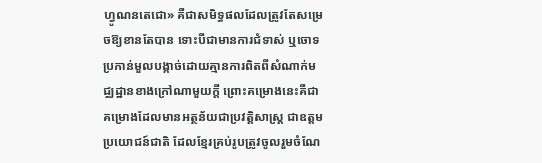ហ្វូណនតេជោ» គឺជាសមិទ្ធផលដែលត្រូវតែសម្រេចឱ្យខានតែបាន ទោះបីជាមានការជំទាស់ ឬចោទប្រកាន់មួលបង្កាច់ដោយគ្មានការពិតពីសំណាក់មជ្ឈដ្ឋានខាងក្រៅណាមួយក្ដី ព្រោះគម្រោងនេះគឺជាគម្រោងដែលមានអត្ថន័យជាប្រវត្តិសាស្ត្រ ជាឧត្ដមប្រយោជន៍ជាតិ ដែលខ្មែរគ្រប់រូបត្រូវចូលរួមចំណែ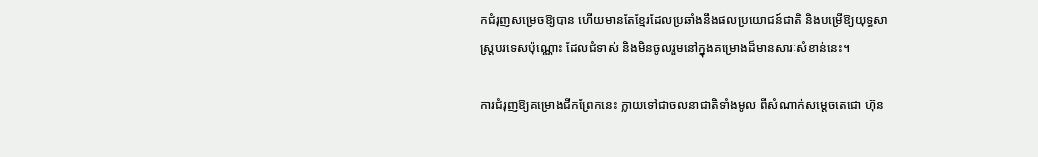កជំរុញសម្រេចឱ្យបាន ហើយមានតែខ្មែរដែលប្រឆាំងនឹងផលប្រយោជន៍ជាតិ និងបម្រើឱ្យយុទ្ធសាស្ត្របរទេសប៉ុណ្ណោះ ដែលជំទាស់ និងមិនចូលរួមនៅក្នុងគម្រោងដ៏មានសារៈសំខាន់នេះ។

ការជំរុញឱ្យគម្រោងជីកព្រែកនេះ ក្លាយទៅជាចលនាជាតិទាំងមូល ពីសំណាក់សម្ដេចតេជោ ហ៊ុន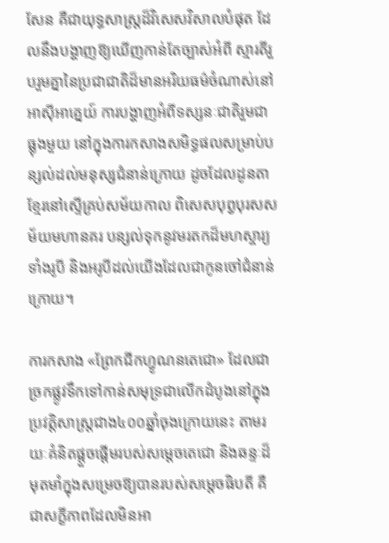សែន គឺជាយុទ្ធសាស្ត្រដ៏វិសេសវិសាលបំផុត ដែលនឹងបង្ហាញឱ្យឃើញកាន់តែច្បាស់អំពី ស្មារតីរួបរួមគ្នានៃប្រជាជាតិដ៏មានអរិយធម៌ចំណាស់នៅអាស៊ីអាគ្នេយ៍ ការបង្ហាញអំពីទស្សនៈជាតិរួមជាធ្លុងមួយ នៅក្នុងការកសាងសមិទ្ធផលសម្រាប់បន្សល់ដល់មនុស្សជំនាន់ក្រោយ ដូចដែលដូនតាខ្មែរនៅស្ទើគ្រប់សម័យកាល ពិសេសបុព្វបុរសសម័យមហានគរ បន្សល់ទុកនូវមរតកដ៏មហស្ចារ្យ ទាំងរូបី និងអរូបីដល់យើងដែលជាកូនចៅជំនាន់ក្រោយ។

ការកសាង «ព្រែកជីកហ្វូណនតេជោ» ដែលជាច្រកផ្លូវទឹកទៅកាន់សមុទ្រជាលើកដំបូងនៅក្នុងប្រវត្តិសាស្ត្រជាង៤០០ឆ្នាំចុងក្រោយនេះ តាមរយៈគំនិតផ្ដួចផ្ដើមរបស់សម្ដេចតេជោ និងឆន្ទៈដ៏មុតមាំក្នុងសម្រេចឱ្យបានរបស់សម្ដេចធិបតី គឺជាសក្ខីភាពដែលមិនអា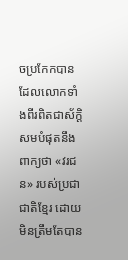ចប្រកែកបាន ដែលលោកទាំងពីរពិតជាស័ក្តិសមបំផុតនឹងពាក្យថា «វរជន» របស់ប្រជាជាតិខ្មែរ ដោយមិនត្រឹមតែបាន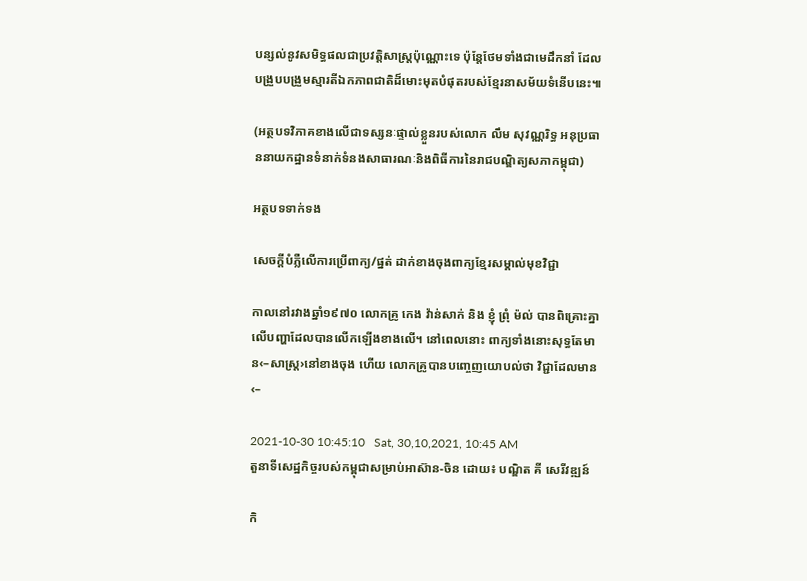បន្សល់នូវសមិទ្ធផលជាប្រវត្តិសាស្ត្រប៉ុណ្ណោះទេ ប៉ុន្តែថែមទាំងជាមេដឹកនាំ ដែលបង្រួបបង្រួមស្មារតីឯកភាពជាតិដ៏មោះមុតបំផុតរបស់ខ្មែរនាសម័យទំនើបនេះ៕

(អត្ថបទវិភាគខាងលើជាទស្សនៈផ្ទាល់ខ្លួនរបស់លោក លឹម សុវណ្ណរិទ្ធ អនុប្រធាននាយកដ្ឋានទំនាក់ទំនងសាធារណៈនិងពិធីការនៃរាជបណ្ឌិត្យសភាកម្ពុជា)

អត្ថបទទាក់ទង

សេចក្ដីបំភ្លឺលើការប្រើពាក្យ/ផ្នត់ ដាក់ខាងចុងពាក្យខ្មែរសម្គាល់មុខវិជ្ជា

កាលនៅរវាងឆ្នាំ១៩៧០ លោកគ្រូ កេង វ៉ាន់សាក់ និង ខ្ញុំ ព្រុំ ម៉ល់ បានពិគ្រោះគ្នាលើបញ្ហាដែលបានលើកឡើងខាងលើ។ នៅពេលនោះ ពាក្យទាំងនោះសុទ្ធតែមាន‹–សាស្ត្រ›នៅខាងចុង ហើយ លោកគ្រូបានបញ្ចេញយោបល់ថា វិជ្ជាដែលមាន‹–

2021-10-30 10:45:10   Sat, 30,10,2021, 10:45 AM
តួនាទីសេដ្ឋកិច្ចរបស់កម្ពុជាសម្រាប់អាស៊ាន-ចិន ដោយ៖ បណ្ឌិត គី សេរីវឌ្ឍន៍

កិ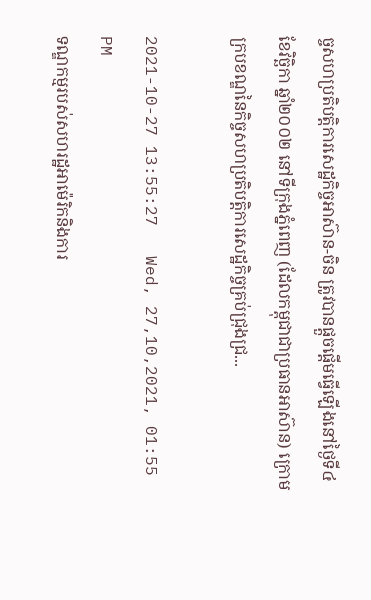ច្ចសហប្រតិបត្តិការសេដ្ឋកិច្ចអាស៊ាន-ចិន ត្រូវបានផ្តួចផ្តើមធ្វើឡើងនៅថ្ងៃទី៤ ខែវិច្ឆិកា ឆ្នាំ២០០២ នៅទីក្រុងភ្នំពេញ (ដែលកម្ពុជាជាប្រធានអាស៊ាន) ក្រោមក្របខណ្ឌនៃកិច្ចសហប្រតិបត្តិការសេដ្ឋកិច្ចគ្រប់ជ្រុងជ្រ...

2021-10-27 13:55:27   Wed, 27,10,2021, 01:55 PM
ទណ្ឌកម្មរបស់សហរដ្ឋអាម៉េរិកនិងការ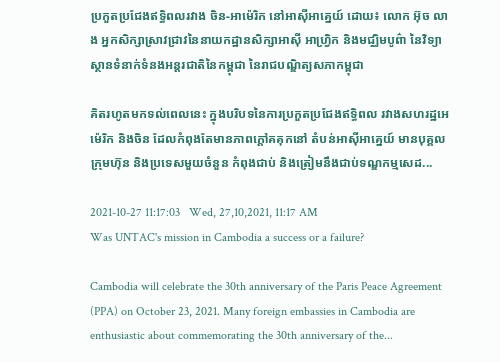ប្រកួតប្រជែងឥទ្ធិពលរវាង ចិន-អាម៉េរិក នៅអាស៊ីអាគ្នេយ៍ ដោយ៖ លោក អ៊ុច លាង អ្នកសិក្សាស្រាវជ្រាវនៃនាយកដ្ឋានសិក្សាអាស៊ី អាហ្វ្រិក និងមជ្ឈិមបូព៌ា នៃវិទ្យាស្ថានទំនាក់ទំនងអន្តរជាតិនៃកម្ពុជា នៃរាជបណ្ឌិត្យសភាកម្ពុជា

គិតរហូតមកទល់ពេលនេះ ក្នុងបរិបទនៃការប្រកួតប្រជែងឥទ្ធិពល រវាងសហរដ្ឋអេម៉េរិក និងចិន ដែលកំពុងតែមានភាពក្តៅគគុកនៅ តំបន់អាស៊ីអាគ្នេយ៍ មានបុគ្គល ក្រុមហ៊ុន និងប្រទេសមួយចំនួន កំពុងជាប់ និងត្រៀមនឹងជាប់ទណ្ឌកម្មសេដ...

2021-10-27 11:17:03   Wed, 27,10,2021, 11:17 AM
Was UNTAC's mission in Cambodia a success or a failure?

Cambodia will celebrate the 30th anniversary of the Paris Peace Agreement (PPA) on October 23, 2021. Many foreign embassies in Cambodia are enthusiastic about commemorating the 30th anniversary of the...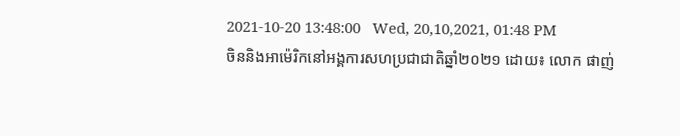2021-10-20 13:48:00   Wed, 20,10,2021, 01:48 PM
ចិននិងអាម៉េរិកនៅអង្គការសហប្រជាជាតិឆ្នាំ២០២១ ដោយ៖ លោក ផាញ់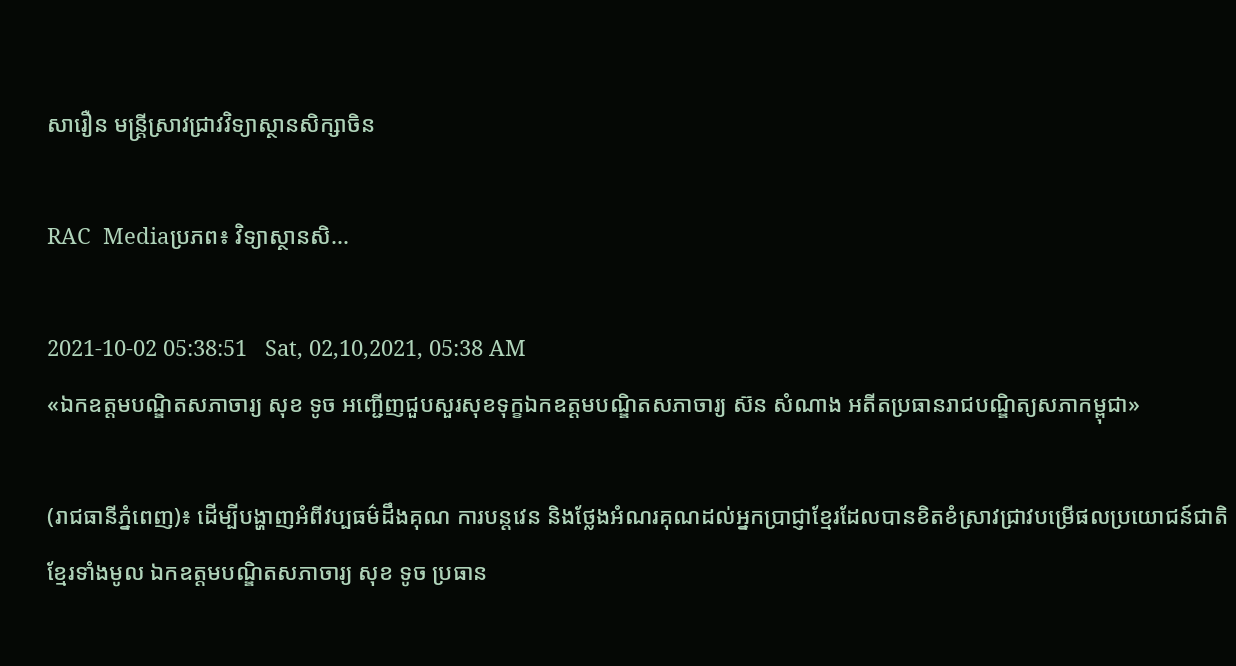សារឿន មន្ត្រីស្រាវជ្រាវវិទ្យាស្ថានសិក្សាចិន

RAC  Mediaប្រភព៖ វិទ្យាស្ថានសិ...

2021-10-02 05:38:51   Sat, 02,10,2021, 05:38 AM
«ឯកឧត្តមបណ្ឌិតសភាចារ្យ សុខ ទូច អញ្ជើញជួបសួរសុខទុក្ខឯកឧត្តមបណ្ឌិតសភាចារ្យ ស៊ន សំណាង អតីតប្រធានរាជបណ្ឌិត្យសភាកម្ពុជា»

(រាជធានីភ្នំពេញ)៖ ដើម្បីបង្ហាញអំពីវប្បធម៌ដឹងគុណ ការបន្តវេន និងថ្លែងអំណរគុណដល់អ្នកប្រាជ្ញាខ្មែរដែលបានខិតខំស្រាវជ្រាវបម្រើផលប្រយោជន៍ជាតិខ្មែរទាំងមូល ឯកឧត្តមបណ្ឌិតសភាចារ្យ សុខ ទូច ប្រធាន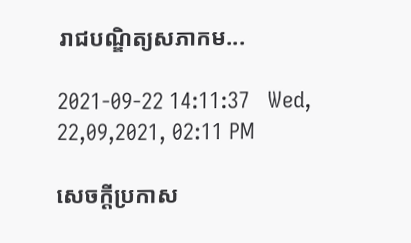រាជបណ្ឌិត្យសភាកម...

2021-09-22 14:11:37   Wed, 22,09,2021, 02:11 PM

សេចក្តីប្រកាស